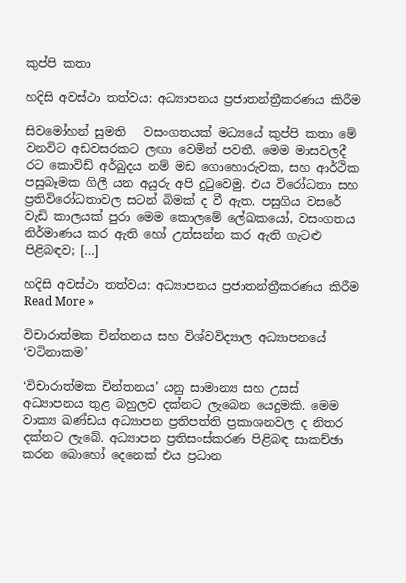කුප්පි කතා

හදිසි අවස්ථා තත්වය: අධ්‍යාපනය ප්‍රජාතන්ත්‍රීකරණය කිරීම

සිවමෝහන් සුමති   වසංගතයක් මධ්‍යයේ කුප්පි කතා මේ වනවිට අඩවසරකට ලඟා වෙමින් පවතී. මෙම මාසවලදී රට කොවිඩ් අර්බුදය නම් මඩ ගොහොරුවක, සහ ආර්ථික පසුබෑමක ගිලී යන අයුරු අපි දුටුවෙමු. එය විරෝධතා සහ ප්‍රතිවිරෝධතාවල සටන් බිමක් ද වී ඇත. පසුගිය වසරේ වැඩි කාලයක් පුරා මෙම කොලමේ ලේඛකයෝ, වසංගතය නිර්මාණය කර ඇති හෝ උත්සන්න කර ඇති ගැටළු පිළිබඳව; […]

හදිසි අවස්ථා තත්වය: අධ්‍යාපනය ප්‍රජාතන්ත්‍රීකරණය කිරීම Read More »

විචාරාත්මක චින්තනය සහ විශ්වවිද්‍යාල අධ්‍යාපනයේ ‘වටිනාකම’

‘විචාරාත්මක චින්තනය’ යනු සාමාන්‍ය සහ උසස් අධ්‍යාපනය තුළ බහුලව දක්නට ලැබෙන යෙදුමකි. මෙම වාක්‍ය ඛණ්ඩය අධ්‍යාපන ප්‍රතිපත්ති ප්‍රකාශනවල ද නිතර දක්නට ලැබේ. අධ්‍යාපන ප්‍රතිසංස්කරණ පිළිබඳ සාකච්ඡා කරන බොහෝ දෙනෙක් එය ප්‍රධාන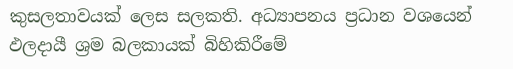කුසලතාවයක් ලෙස සලකති. අධ්‍යාපනය ප්‍රධාන වශයෙන් ඵලදායී ශ්‍රම බලකායක් බිහිකිරීමේ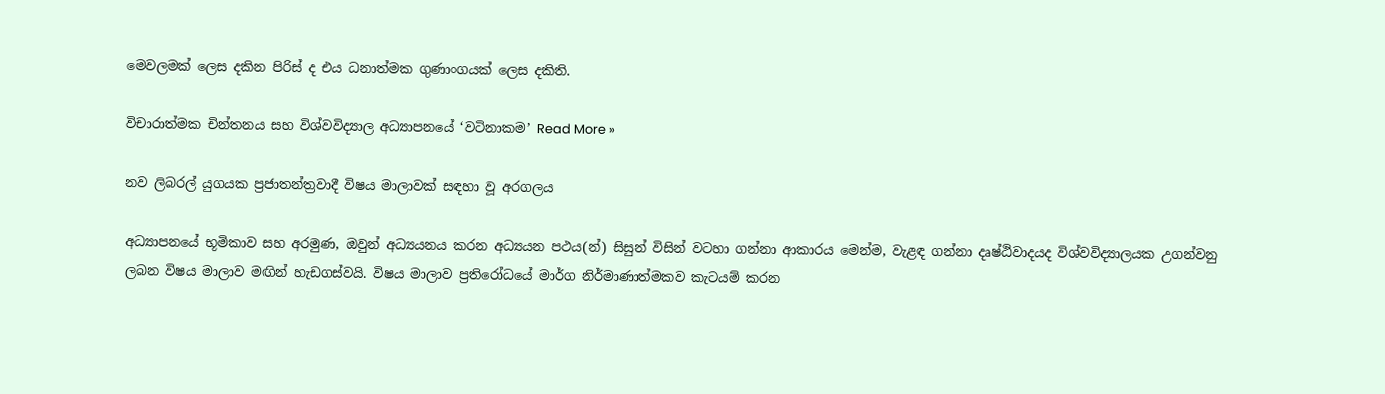මෙවලමක් ලෙස දකින පිරිස් ද එය ධනාත්මක ගුණාංගයක් ලෙස දකිති.

විචාරාත්මක චින්තනය සහ විශ්වවිද්‍යාල අධ්‍යාපනයේ ‘වටිනාකම’ Read More »

නව ලිබරල් යුගයක ප්‍රජාතන්ත්‍රවාදී විෂය මාලාවක් සඳහා වූ අරගලය

අධ්‍යාපනයේ භූමිකාව සහ අරමුණ, ඔවුන් අධ්‍යයනය කරන අධ්‍යයන පථය(න්) සිසුන් විසින් වටහා ගන්නා ආකාරය මෙන්ම, වැළඳ ගන්නා දෘෂ්ඨිවාදයද විශ්වවිද්‍යාලයක උගන්වනු ලබන විෂය මාලාව මඟින් හැඩගස්වයි. විෂය මාලාව ප්‍රතිරෝධයේ මාර්ග නිර්මාණාත්මකව කැටයම් කරන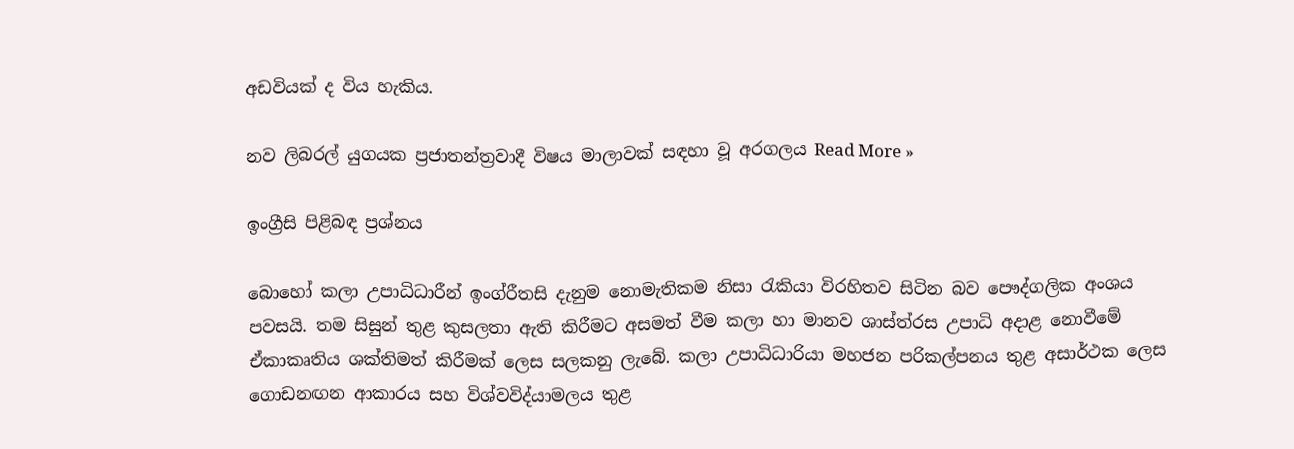අඩවියක් ද විය හැකිය.

නව ලිබරල් යුගයක ප්‍රජාතන්ත්‍රවාදී විෂය මාලාවක් සඳහා වූ අරගලය Read More »

ඉංග්‍රීසි පිළිබඳ ප්‍රශ්නය

බොහෝ කලා උපාධිධාරීන් ඉංග්රීතසි දැනුම නොමැතිකම නිසා රැකියා විරහිතව සිටින බව පෞද්ගලික අංශය පවසයි. තම සිසුන් තුළ කුසලතා ඇති කිරීමට අසමත් වීම කලා හා මානව ශාස්ත්රස උපාධි අදාළ නොවීමේ ඒකාකෘතිය ශක්තිමත් කිරීමක් ලෙස සලකනු ලැබේ. කලා උපාධිධාරියා මහජන පරිකල්පනය තුළ අසාර්ථක ලෙස ගොඩනඟන ආකාරය සහ විශ්වවිද්යාමලය තුළ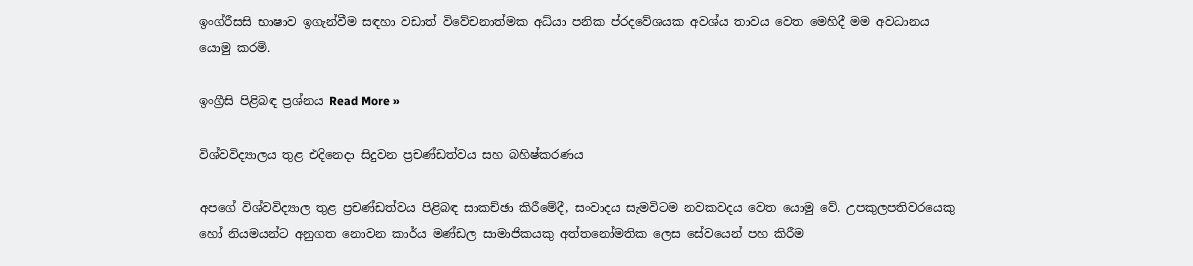ඉංග්රීසසි භාෂාව ඉගැන්වීම සඳහා වඩාත් විවේචනාත්මක අධ්යා පනික ප්රදවේශයක අවශ්ය තාවය වෙත මෙහිදී මම අවධානය යොමු කරමි.

ඉංග්‍රීසි පිළිබඳ ප්‍රශ්නය Read More »

විශ්වවිද්‍යාලය තුළ එදිනෙදා සිදුවන ප්‍රචණ්ඩත්වය සහ බහිෂ්කරණය

අපගේ විශ්වවිද්‍යාල තුළ ප්‍රචණ්ඩත්වය පිළිබඳ සාකච්ඡා කිරීමේදී, සංවාදය සැමවිටම නවකවදය වෙත යොමු වේ. උපකුලපතිවරයෙකු හෝ නියමයන්ට අනුගත නොවන කාර්ය මණ්ඩල සාමාජිකයකු අත්තනෝමතික ලෙස සේවයෙන් පහ කිරීම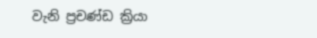වැනි ප්‍රචණ්ඩ ක්‍රියා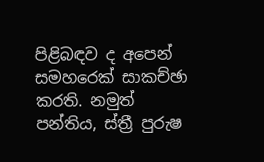පිළිබඳව ද අපෙන් සමහරෙක් සාකච්ඡා කරති. නමුත් පන්තිය, ස්ත්‍රී පුරුෂ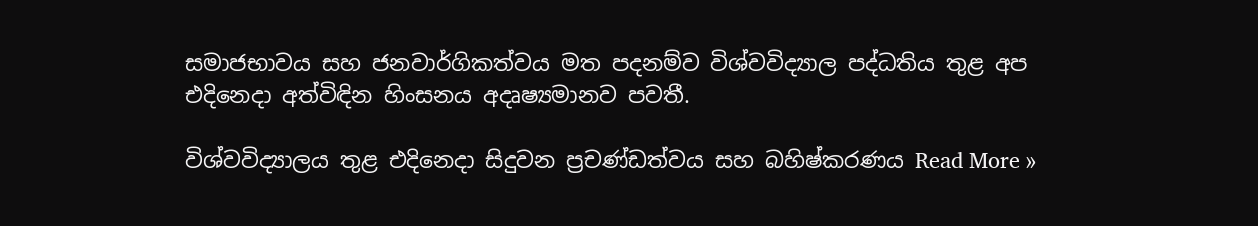සමාජභාවය සහ ජනවාර්ගිකත්වය මත පදනම්ව විශ්වවිද්‍යාල පද්ධතිය තුළ අප එදිනෙදා අත්විඳින හිංසනය අදෘෂ්‍යමානව පවතී.

විශ්වවිද්‍යාලය තුළ එදිනෙදා සිදුවන ප්‍රචණ්ඩත්වය සහ බහිෂ්කරණය Read More »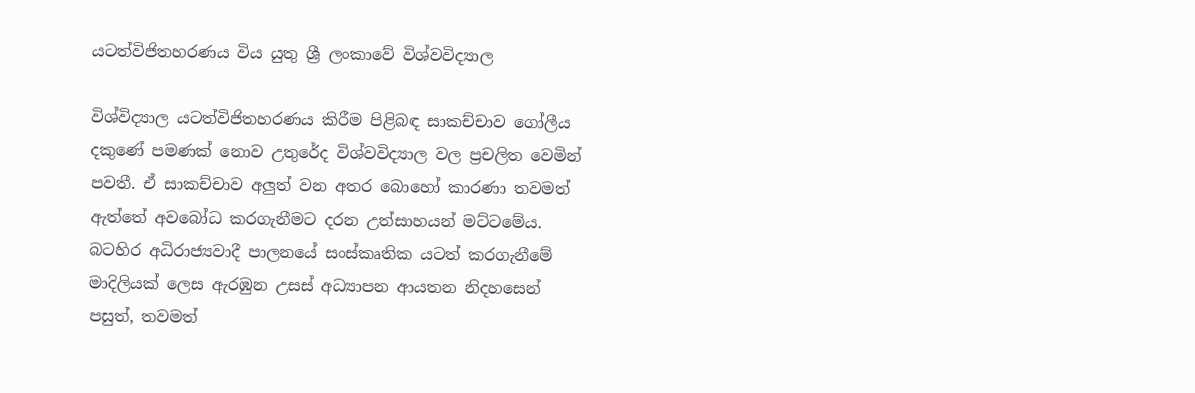යටත්විජිතහරණය විය යුතු ශ්‍රී ලංකාවේ විශ්වවිද්‍යාල

විශ්විද්‍යාල යටත්විජිතහරණය කිරීම පිළිබඳ සාකච්චාව ගෝලීය දකුණේ පමණක් නොව උතුරේද විශ්වවිද්‍යාල වල ප්‍රචලිත වෙමින් පවතී. ඒ සාකච්චාව අලුත් වන අතර බොහෝ කාරණා තවමත් ඇත්තේ අවබෝධ කරගැනීමට දරන උත්සාහයන් මට්ටමේය. බටහිර අධිරාජ්‍යවාදී පාලනයේ සංස්කෘතික යටත් කරගැනීමේ මාදිලියක් ලෙස ඇරඹුන උසස් අධ්‍යාපන ආයතන නිදහසෙන් පසුත්, තවමත්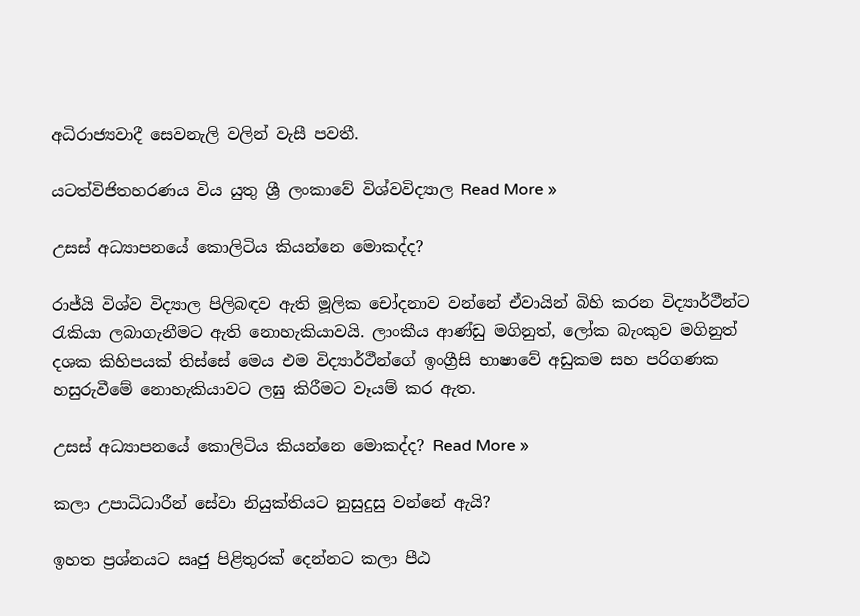අධිරාජ්‍යවාදී සෙවනැලි වලින් වැසී පවතී.

යටත්විජිතහරණය විය යුතු ශ්‍රී ලංකාවේ විශ්වවිද්‍යාල Read More »

උසස් අධ්‍යාපනයේ කොලිටිය කියන්නෙ මොකද්ද?

රාජ්යි විශ්ව විද්‍යාල පිලිබඳව ඇති මූලික චෝදනාව වන්නේ ඒවායින් බිහි කරන විද්‍යාර්ථීන්ට රැකියා ලබාගැනීමට ඇති නොහැකියාවයි. ලාංකීය ආණ්ඩු මගිනුත්, ලෝක බැංකුව මගිනුත් දශක කිහිපයක් තිස්සේ මෙය එම විද්‍යාර්ථීන්ගේ ඉංග්‍රීසි භාෂාවේ අඩුකම සහ පරිගණක හසුරුවීමේ නොහැකියාවට ලඝු කිරීමට වෑයම් කර ඇත.

උසස් අධ්‍යාපනයේ කොලිටිය කියන්නෙ මොකද්ද? Read More »

කලා උපාධිධාරීන් සේවා නියුක්තියට නුසුදුසු වන්නේ ඇයි?

ඉහත ප්‍රශ්නයට ඍජු පිළිතුරක් දෙන්නට කලා පීඨ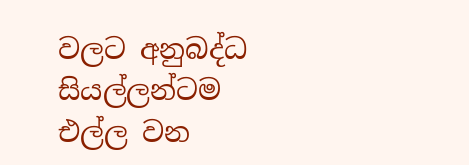වලට අනුබද්ධ සියල්ලන්ටම එල්ල වන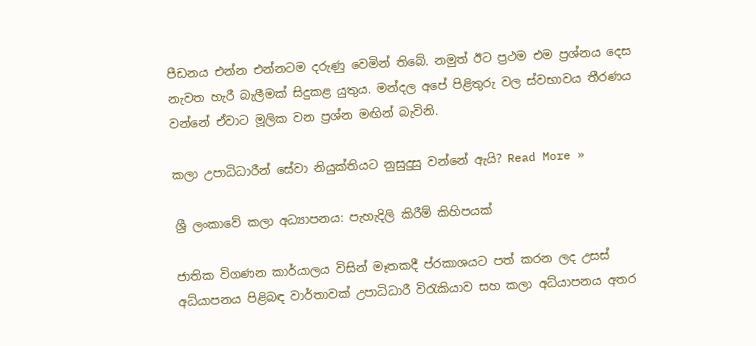පීඩනය එන්න එන්නටම දරුණු වෙමින් තිබේ. නමුත් ඊට ප්‍රථම එම ප්‍රශ්නය දෙස නැවත හැරී බැලීමක් සිදුකළ යුතුය. මන්දල අපේ පිළිතුරු වල ස්වභාවය තීරණය වන්නේ ඒවාට මූලික වන ප්‍රශ්න මඟින් බැවිනි.

කලා උපාධිධාරීන් සේවා නියුක්තියට නුසුදුසු වන්නේ ඇයි? Read More »

ශ්‍රී ලංකාවේ කලා අධ්‍යාපනය: පැහැදිලි කිරීම් කිහිපයක්

ජාතික විගණන කාර්යාලය විසින් මෑතකදී ප්රකාශයට පත් කරන ලද උසස් අධ්යාපනය පිළිබඳ වාර්තාවක් උපාධිධාරී විරැකියාව සහ කලා අධ්යාපනය අතර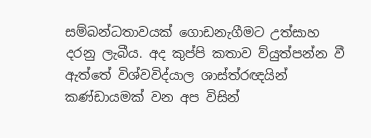සම්බන්ධතාවයක් ගොඩනැගීමට උත්සාහ දරනු ලැබීය. අද කුප්පි කතාව ව්යුත්පන්න වී ඇත්තේ විශ්වවිද්යාල ශාස්ත්රඥයින් කණ්ඩායමක් වන අප විසින්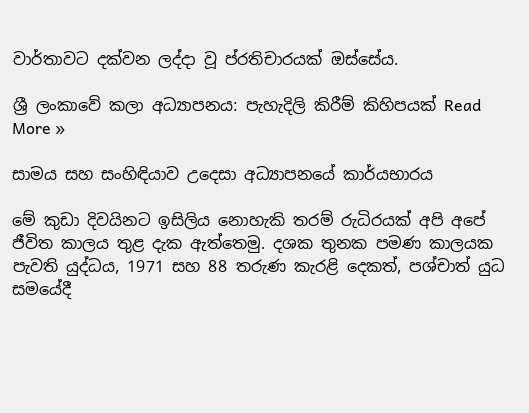වාර්තාවට දක්වන ලද්දා වූ ප්රතිචාරයක් ඔස්සේය.

ශ්‍රී ලංකාවේ කලා අධ්‍යාපනය: පැහැදිලි කිරීම් කිහිපයක් Read More »

සාමය සහ සංහිඳියාව උදෙසා අධ්‍යාපනයේ කාර්යභාරය

මේ කුඩා දිවයිනට ඉසිලිය නොහැකි තරම් රුධිරයක් අපි අපේ ජීවිත කාලය තුළ දැක ඇත්තෙමු. දශක තුනක පමණ කාලයක පැවති යුද්ධය, 1971 සහ 88 තරුණ කැරළි දෙකත්, පශ්චාත් යුධ සමයේදී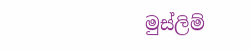මුස්ලිම්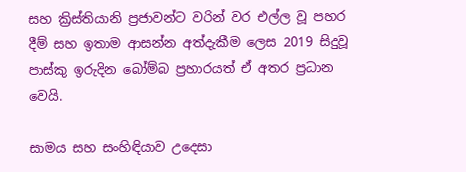සහ ක්‍රිස්තියානි ප්‍රජාවන්ට වරින් වර එල්ල වූ පහර දීම් සහ ඉතාම ආසන්න අත්දැකීම ලෙස 2019 සිදුවූ පාස්කු ඉරුදින බෝම්බ ප්‍රහාරයත් ඒ අතර ප්‍රධාන වෙයි.

සාමය සහ සංහිඳියාව උදෙසා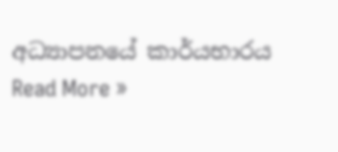අධ්‍යාපනයේ කාර්යභාරය Read More »